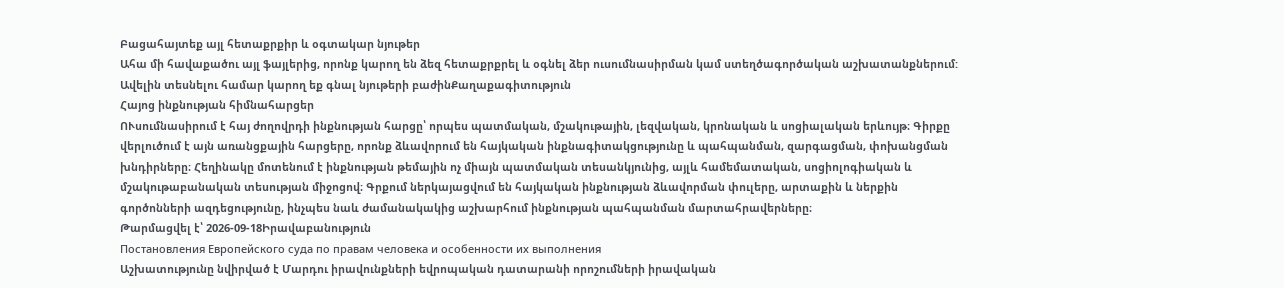Բացահայտեք այլ հետաքրքիր և օգտակար նյութեր
Ահա մի հավաքածու այլ ֆայլերից, որոնք կարող են ձեզ հետաքրքրել և օգնել ձեր ուսումնասիրման կամ ստեղծագործական աշխատանքներում: Ավելին տեսնելու համար կարող եք գնալ նյութերի բաժինՔաղաքագիտություն
Հայոց ինքնության հիմնահարցեր
ՈՒսումնասիրում է հայ ժողովրդի ինքնության հարցը՝ որպես պատմական, մշակութային, լեզվական, կրոնական և սոցիալական երևույթ։ Գիրքը վերլուծում է այն առանցքային հարցերը, որոնք ձևավորում են հայկական ինքնագիտակցությունը և պահպանման, զարգացման, փոխանցման խնդիրները։ Հեղինակը մոտենում է ինքնության թեմային ոչ միայն պատմական տեսանկյունից, այլև համեմատական, սոցիոլոգիական և մշակութաբանական տեսության միջոցով։ Գրքում ներկայացվում են հայկական ինքնության ձևավորման փուլերը, արտաքին և ներքին գործոնների ազդեցությունը, ինչպես նաև ժամանակակից աշխարհում ինքնության պահպանման մարտահրավերները։
Թարմացվել է՝ 2026-09-18Իրավաբանություն
Постановления Европейского суда по правам человека и особенности их выполнения
Աշխատությունը նվիրված է Մարդու իրավունքների եվրոպական դատարանի որոշումների իրավական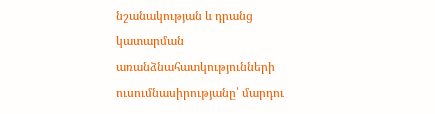նշանակության և դրանց կատարման առանձնահատկությունների ուսումնասիրությանը՝ մարդու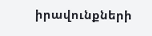իրավունքների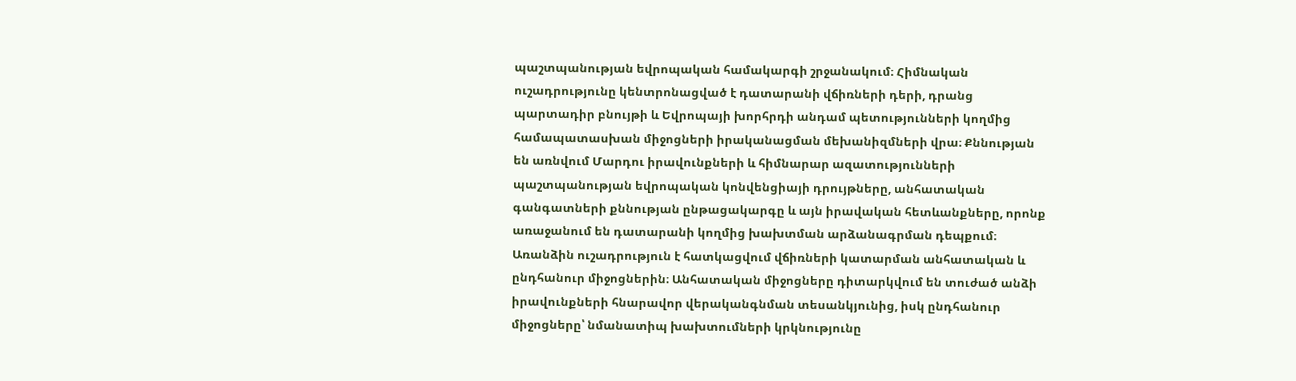պաշտպանության եվրոպական համակարգի շրջանակում։ Հիմնական ուշադրությունը կենտրոնացված է դատարանի վճիռների դերի, դրանց պարտադիր բնույթի և Եվրոպայի խորհրդի անդամ պետությունների կողմից համապատասխան միջոցների իրականացման մեխանիզմների վրա։ Քննության են առնվում Մարդու իրավունքների և հիմնարար ազատությունների պաշտպանության եվրոպական կոնվենցիայի դրույթները, անհատական գանգատների քննության ընթացակարգը և այն իրավական հետևանքները, որոնք առաջանում են դատարանի կողմից խախտման արձանագրման դեպքում։ Առանձին ուշադրություն է հատկացվում վճիռների կատարման անհատական և ընդհանուր միջոցներին։ Անհատական միջոցները դիտարկվում են տուժած անձի իրավունքների հնարավոր վերականգնման տեսանկյունից, իսկ ընդհանուր միջոցները՝ նմանատիպ խախտումների կրկնությունը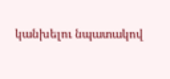կանխելու նպատակով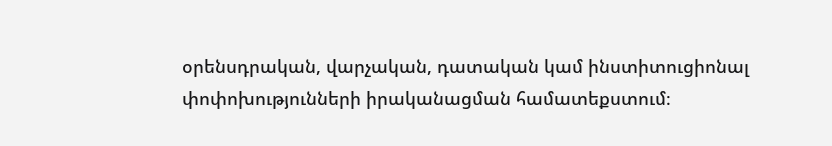օրենսդրական, վարչական, դատական կամ ինստիտուցիոնալ փոփոխությունների իրականացման համատեքստում։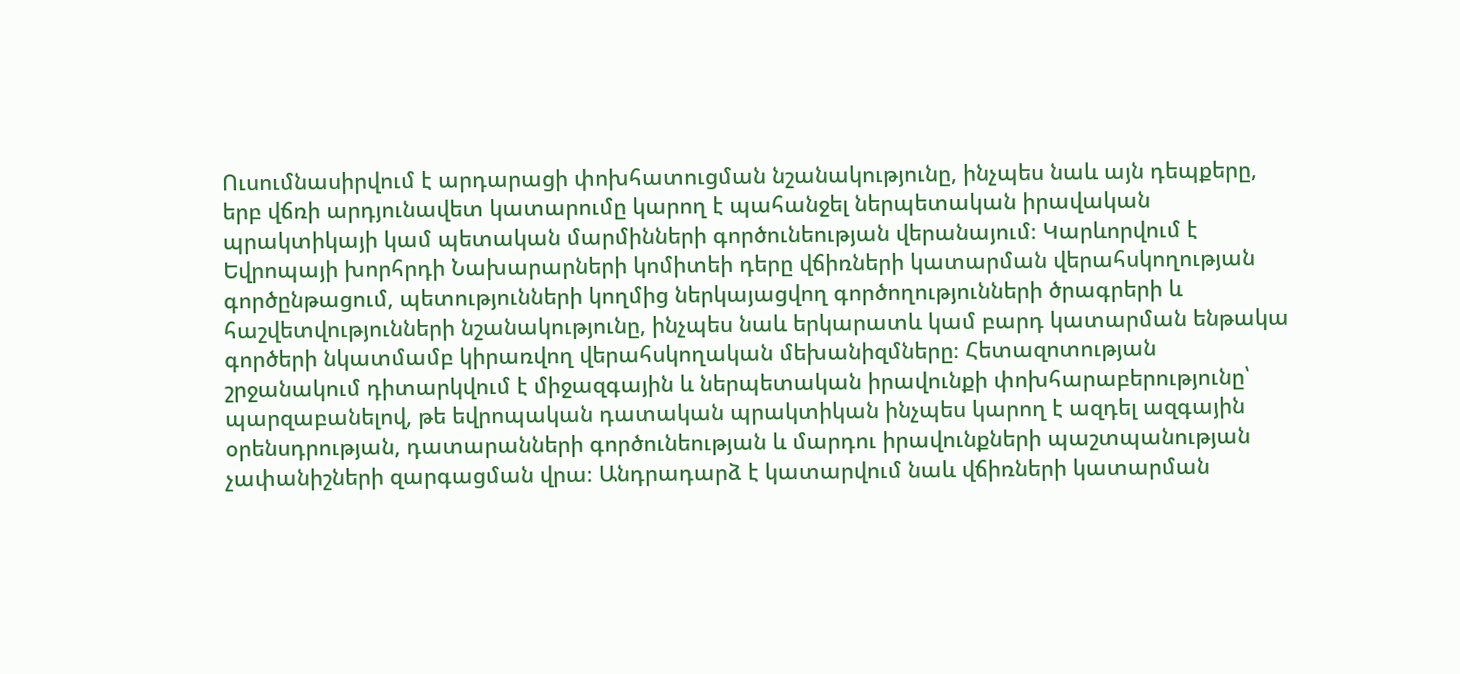Ուսումնասիրվում է արդարացի փոխհատուցման նշանակությունը, ինչպես նաև այն դեպքերը, երբ վճռի արդյունավետ կատարումը կարող է պահանջել ներպետական իրավական պրակտիկայի կամ պետական մարմինների գործունեության վերանայում։ Կարևորվում է Եվրոպայի խորհրդի Նախարարների կոմիտեի դերը վճիռների կատարման վերահսկողության գործընթացում, պետությունների կողմից ներկայացվող գործողությունների ծրագրերի և հաշվետվությունների նշանակությունը, ինչպես նաև երկարատև կամ բարդ կատարման ենթակա գործերի նկատմամբ կիրառվող վերահսկողական մեխանիզմները։ Հետազոտության շրջանակում դիտարկվում է միջազգային և ներպետական իրավունքի փոխհարաբերությունը՝ պարզաբանելով, թե եվրոպական դատական պրակտիկան ինչպես կարող է ազդել ազգային օրենսդրության, դատարանների գործունեության և մարդու իրավունքների պաշտպանության չափանիշների զարգացման վրա։ Անդրադարձ է կատարվում նաև վճիռների կատարման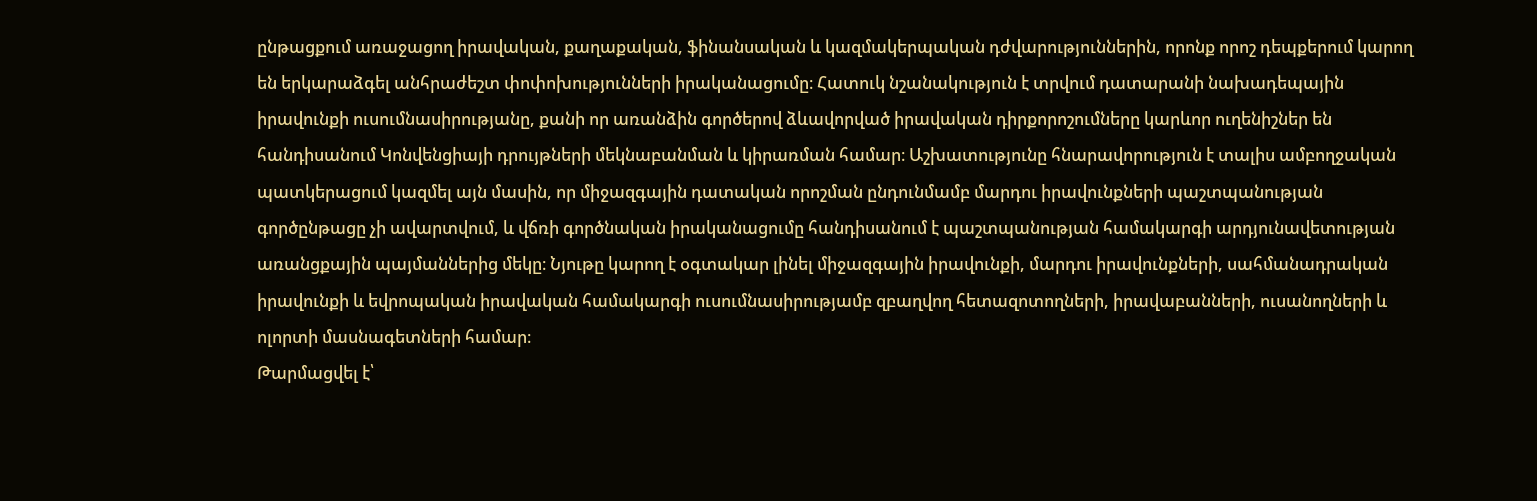ընթացքում առաջացող իրավական, քաղաքական, ֆինանսական և կազմակերպական դժվարություններին, որոնք որոշ դեպքերում կարող են երկարաձգել անհրաժեշտ փոփոխությունների իրականացումը։ Հատուկ նշանակություն է տրվում դատարանի նախադեպային իրավունքի ուսումնասիրությանը, քանի որ առանձին գործերով ձևավորված իրավական դիրքորոշումները կարևոր ուղենիշներ են հանդիսանում Կոնվենցիայի դրույթների մեկնաբանման և կիրառման համար։ Աշխատությունը հնարավորություն է տալիս ամբողջական պատկերացում կազմել այն մասին, որ միջազգային դատական որոշման ընդունմամբ մարդու իրավունքների պաշտպանության գործընթացը չի ավարտվում, և վճռի գործնական իրականացումը հանդիսանում է պաշտպանության համակարգի արդյունավետության առանցքային պայմաններից մեկը։ Նյութը կարող է օգտակար լինել միջազգային իրավունքի, մարդու իրավունքների, սահմանադրական իրավունքի և եվրոպական իրավական համակարգի ուսումնասիրությամբ զբաղվող հետազոտողների, իրավաբանների, ուսանողների և ոլորտի մասնագետների համար։
Թարմացվել է՝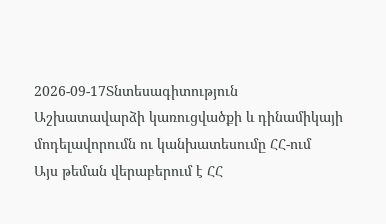2026-09-17Տնտեսագիտություն
Աշխատավարձի կառուցվածքի և դինամիկայի մոդելավորումն ու կանխատեսումը ՀՀ-ում
Այս թեման վերաբերում է ՀՀ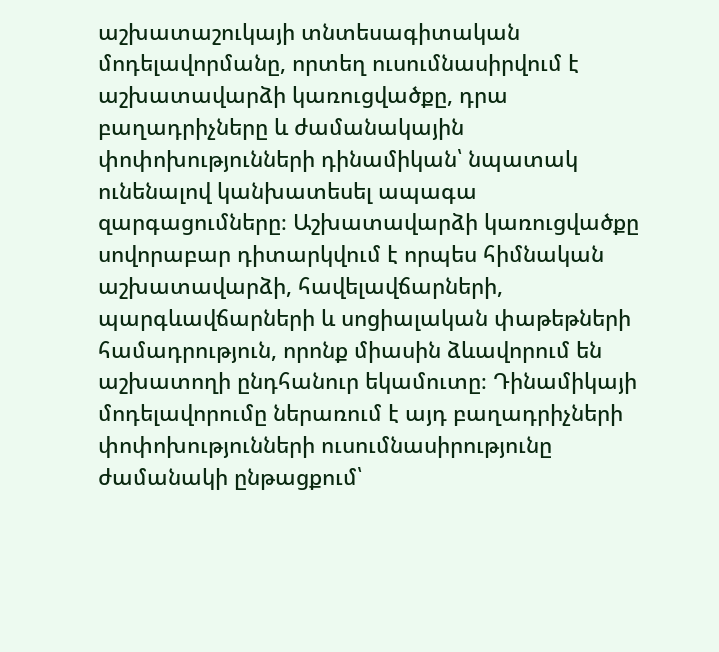աշխատաշուկայի տնտեսագիտական մոդելավորմանը, որտեղ ուսումնասիրվում է աշխատավարձի կառուցվածքը, դրա բաղադրիչները և ժամանակային փոփոխությունների դինամիկան՝ նպատակ ունենալով կանխատեսել ապագա զարգացումները։ Աշխատավարձի կառուցվածքը սովորաբար դիտարկվում է որպես հիմնական աշխատավարձի, հավելավճարների, պարգևավճարների և սոցիալական փաթեթների համադրություն, որոնք միասին ձևավորում են աշխատողի ընդհանուր եկամուտը։ Դինամիկայի մոդելավորումը ներառում է այդ բաղադրիչների փոփոխությունների ուսումնասիրությունը ժամանակի ընթացքում՝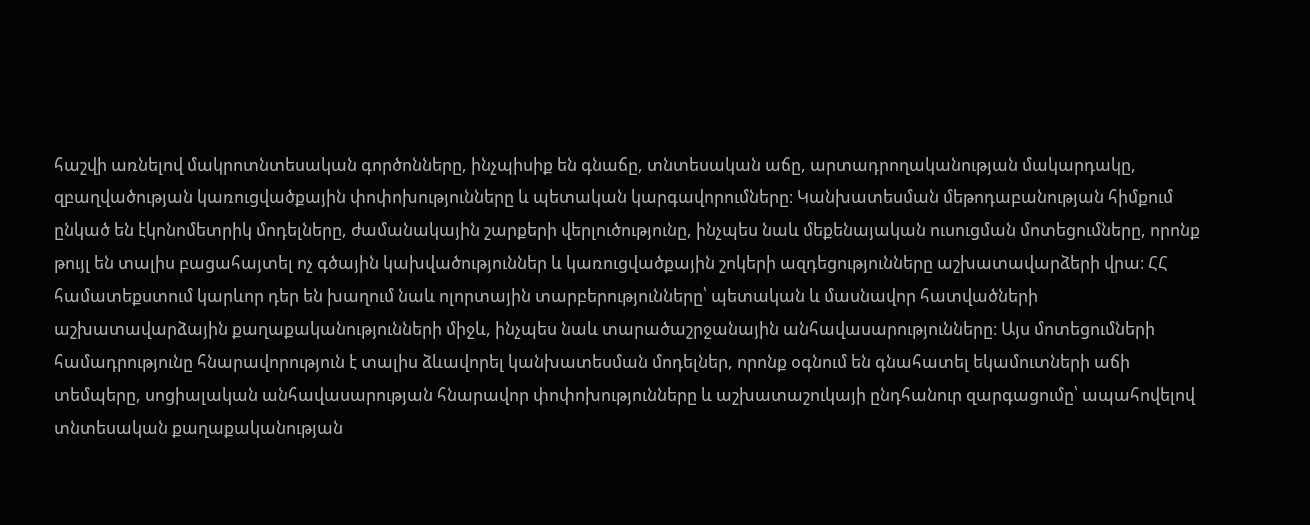հաշվի առնելով մակրոտնտեսական գործոնները, ինչպիսիք են գնաճը, տնտեսական աճը, արտադրողականության մակարդակը, զբաղվածության կառուցվածքային փոփոխությունները և պետական կարգավորումները։ Կանխատեսման մեթոդաբանության հիմքում ընկած են էկոնոմետրիկ մոդելները, ժամանակային շարքերի վերլուծությունը, ինչպես նաև մեքենայական ուսուցման մոտեցումները, որոնք թույլ են տալիս բացահայտել ոչ գծային կախվածություններ և կառուցվածքային շոկերի ազդեցությունները աշխատավարձերի վրա։ ՀՀ համատեքստում կարևոր դեր են խաղում նաև ոլորտային տարբերությունները՝ պետական և մասնավոր հատվածների աշխատավարձային քաղաքականությունների միջև, ինչպես նաև տարածաշրջանային անհավասարությունները։ Այս մոտեցումների համադրությունը հնարավորություն է տալիս ձևավորել կանխատեսման մոդելներ, որոնք օգնում են գնահատել եկամուտների աճի տեմպերը, սոցիալական անհավասարության հնարավոր փոփոխությունները և աշխատաշուկայի ընդհանուր զարգացումը՝ ապահովելով տնտեսական քաղաքականության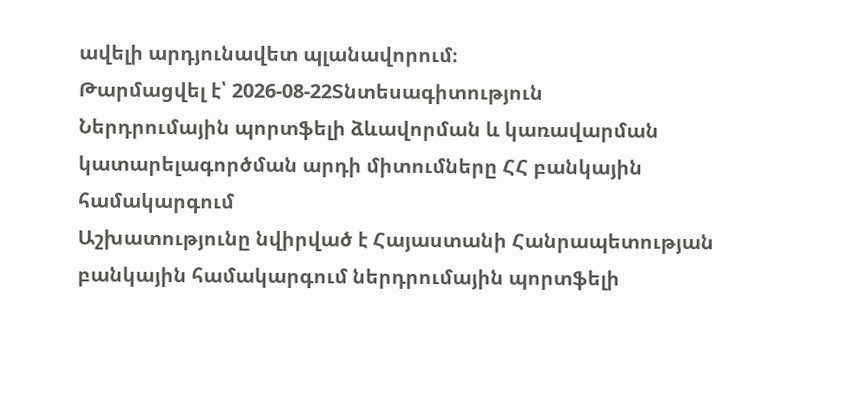ավելի արդյունավետ պլանավորում։
Թարմացվել է՝ 2026-08-22Տնտեսագիտություն
Ներդրումային պորտֆելի ձևավորման և կառավարման կատարելագործման արդի միտումները ՀՀ բանկային համակարգում
Աշխատությունը նվիրված է Հայաստանի Հանրապետության բանկային համակարգում ներդրումային պորտֆելի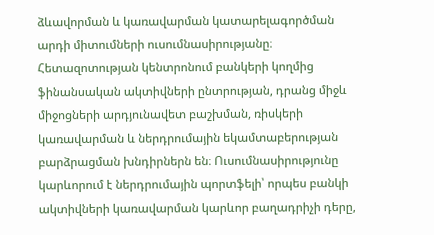ձևավորման և կառավարման կատարելագործման արդի միտումների ուսումնասիրությանը։ Հետազոտության կենտրոնում բանկերի կողմից ֆինանսական ակտիվների ընտրության, դրանց միջև միջոցների արդյունավետ բաշխման, ռիսկերի կառավարման և ներդրումային եկամտաբերության բարձրացման խնդիրներն են։ Ուսումնասիրությունը կարևորում է ներդրումային պորտֆելի՝ որպես բանկի ակտիվների կառավարման կարևոր բաղադրիչի դերը,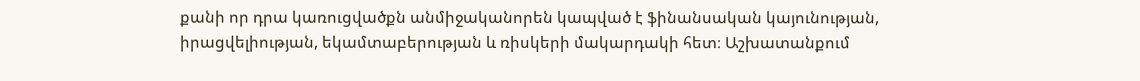քանի որ դրա կառուցվածքն անմիջականորեն կապված է ֆինանսական կայունության, իրացվելիության, եկամտաբերության և ռիսկերի մակարդակի հետ։ Աշխատանքում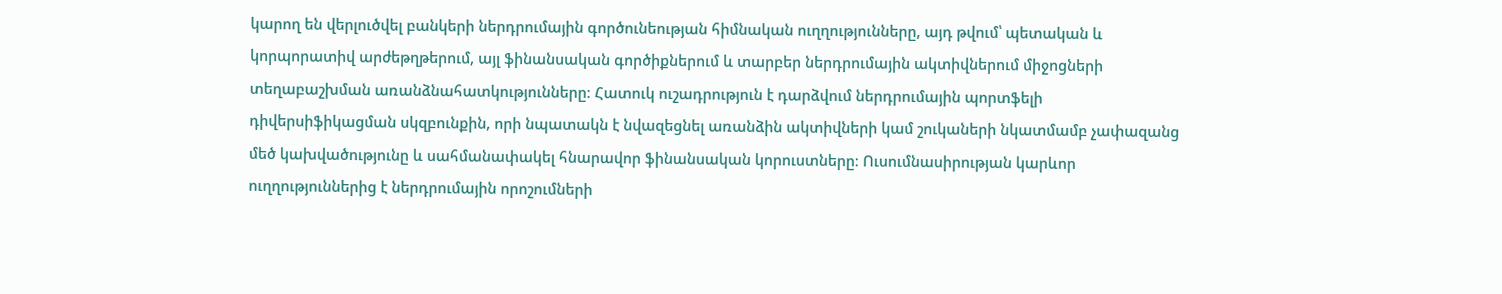կարող են վերլուծվել բանկերի ներդրումային գործունեության հիմնական ուղղությունները, այդ թվում՝ պետական և կորպորատիվ արժեթղթերում, այլ ֆինանսական գործիքներում և տարբեր ներդրումային ակտիվներում միջոցների տեղաբաշխման առանձնահատկությունները։ Հատուկ ուշադրություն է դարձվում ներդրումային պորտֆելի դիվերսիֆիկացման սկզբունքին, որի նպատակն է նվազեցնել առանձին ակտիվների կամ շուկաների նկատմամբ չափազանց մեծ կախվածությունը և սահմանափակել հնարավոր ֆինանսական կորուստները։ Ուսումնասիրության կարևոր ուղղություններից է ներդրումային որոշումների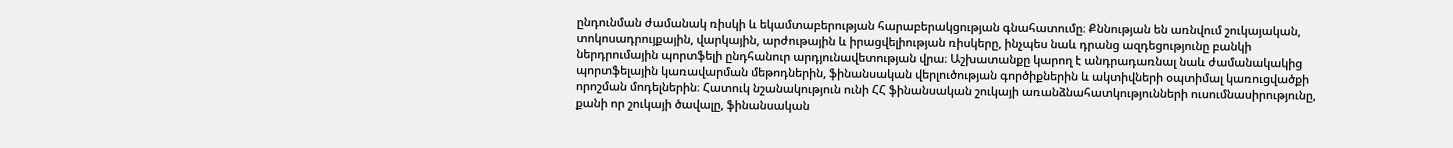ընդունման ժամանակ ռիսկի և եկամտաբերության հարաբերակցության գնահատումը։ Քննության են առնվում շուկայական, տոկոսադրույքային, վարկային, արժութային և իրացվելիության ռիսկերը, ինչպես նաև դրանց ազդեցությունը բանկի ներդրումային պորտֆելի ընդհանուր արդյունավետության վրա։ Աշխատանքը կարող է անդրադառնալ նաև ժամանակակից պորտֆելային կառավարման մեթոդներին, ֆինանսական վերլուծության գործիքներին և ակտիվների օպտիմալ կառուցվածքի որոշման մոդելներին։ Հատուկ նշանակություն ունի ՀՀ ֆինանսական շուկայի առանձնահատկությունների ուսումնասիրությունը, քանի որ շուկայի ծավալը, ֆինանսական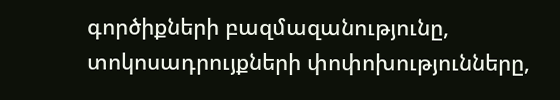գործիքների բազմազանությունը, տոկոսադրույքների փոփոխությունները,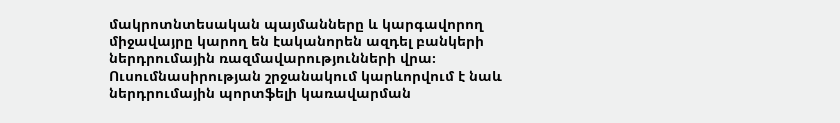մակրոտնտեսական պայմանները և կարգավորող միջավայրը կարող են էականորեն ազդել բանկերի ներդրումային ռազմավարությունների վրա։ Ուսումնասիրության շրջանակում կարևորվում է նաև ներդրումային պորտֆելի կառավարման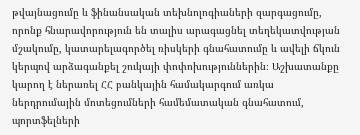թվայնացումը և ֆինանսական տեխնոլոգիաների զարգացումը, որոնք հնարավորություն են տալիս արագացնել տեղեկատվության մշակումը, կատարելագործել ռիսկերի գնահատումը և ավելի ճկուն կերպով արձագանքել շուկայի փոփոխություններին։ Աշխատանքը կարող է ներառել ՀՀ բանկային համակարգում առկա ներդրումային մոտեցումների համեմատական գնահատում, պորտֆելների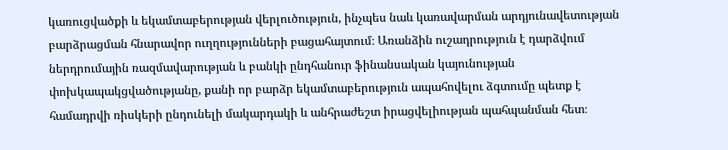կառուցվածքի և եկամտաբերության վերլուծություն, ինչպես նաև կառավարման արդյունավետության բարձրացման հնարավոր ուղղությունների բացահայտում։ Առանձին ուշադրություն է դարձվում ներդրումային ռազմավարության և բանկի ընդհանուր ֆինանսական կայունության փոխկապակցվածությանը, քանի որ բարձր եկամտաբերություն ապահովելու ձգտումը պետք է համադրվի ռիսկերի ընդունելի մակարդակի և անհրաժեշտ իրացվելիության պահպանման հետ։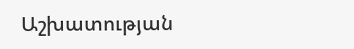Աշխատության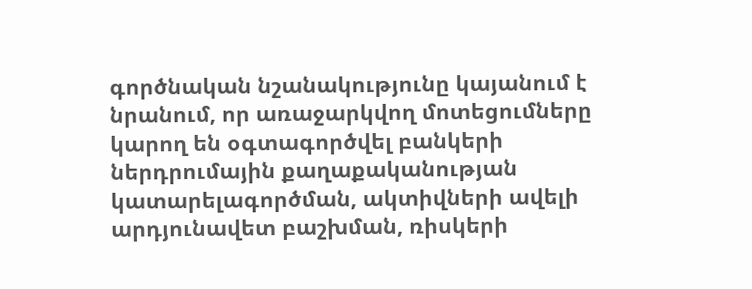գործնական նշանակությունը կայանում է նրանում, որ առաջարկվող մոտեցումները կարող են օգտագործվել բանկերի ներդրումային քաղաքականության կատարելագործման, ակտիվների ավելի արդյունավետ բաշխման, ռիսկերի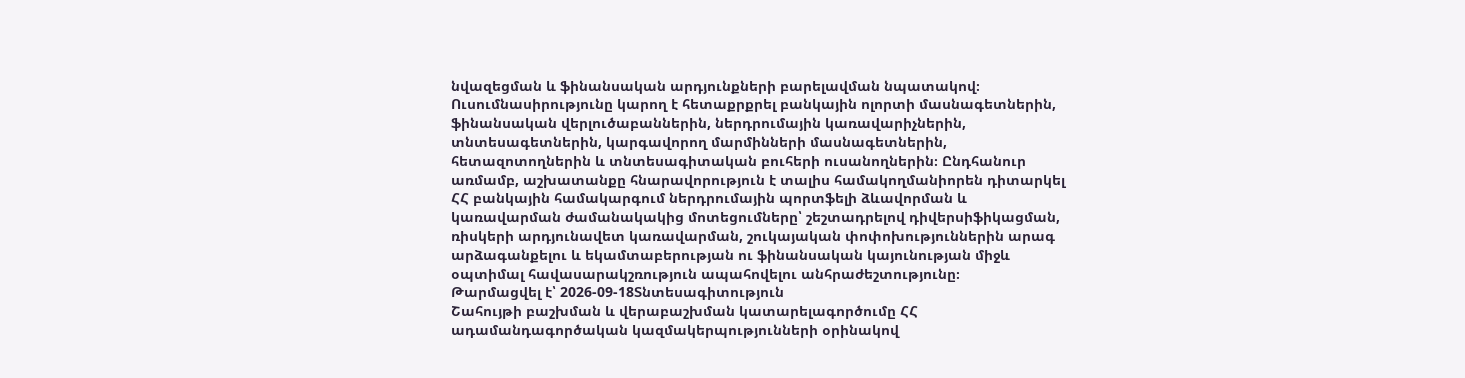նվազեցման և ֆինանսական արդյունքների բարելավման նպատակով։ Ուսումնասիրությունը կարող է հետաքրքրել բանկային ոլորտի մասնագետներին, ֆինանսական վերլուծաբաններին, ներդրումային կառավարիչներին, տնտեսագետներին, կարգավորող մարմինների մասնագետներին, հետազոտողներին և տնտեսագիտական բուհերի ուսանողներին։ Ընդհանուր առմամբ, աշխատանքը հնարավորություն է տալիս համակողմանիորեն դիտարկել ՀՀ բանկային համակարգում ներդրումային պորտֆելի ձևավորման և կառավարման ժամանակակից մոտեցումները՝ շեշտադրելով դիվերսիֆիկացման, ռիսկերի արդյունավետ կառավարման, շուկայական փոփոխություններին արագ արձագանքելու և եկամտաբերության ու ֆինանսական կայունության միջև օպտիմալ հավասարակշռություն ապահովելու անհրաժեշտությունը։
Թարմացվել է՝ 2026-09-18Տնտեսագիտություն
Շահույթի բաշխման և վերաբաշխման կատարելագործումը ՀՀ ադամանդագործական կազմակերպությունների օրինակով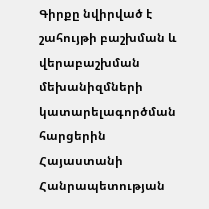Գիրքը նվիրված է շահույթի բաշխման և վերաբաշխման մեխանիզմների կատարելագործման հարցերին Հայաստանի Հանրապետության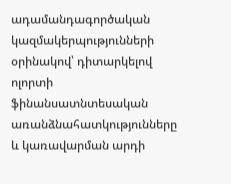ադամանդագործական կազմակերպությունների օրինակով՝ դիտարկելով ոլորտի ֆինանսատնտեսական առանձնահատկությունները և կառավարման արդի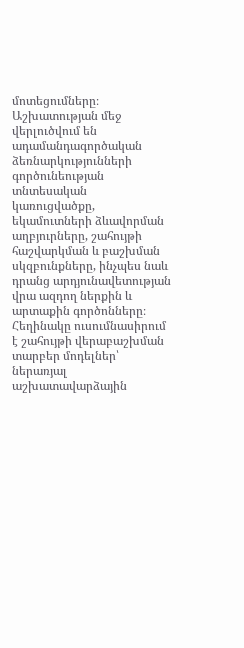մոտեցումները։ Աշխատության մեջ վերլուծվում են ադամանդագործական ձեռնարկությունների գործունեության տնտեսական կառուցվածքը, եկամուտների ձևավորման աղբյուրները, շահույթի հաշվարկման և բաշխման սկզբունքները, ինչպես նաև դրանց արդյունավետության վրա ազդող ներքին և արտաքին գործոնները։ Հեղինակը ուսումնասիրում է շահույթի վերաբաշխման տարբեր մոդելներ՝ ներառյալ աշխատավարձային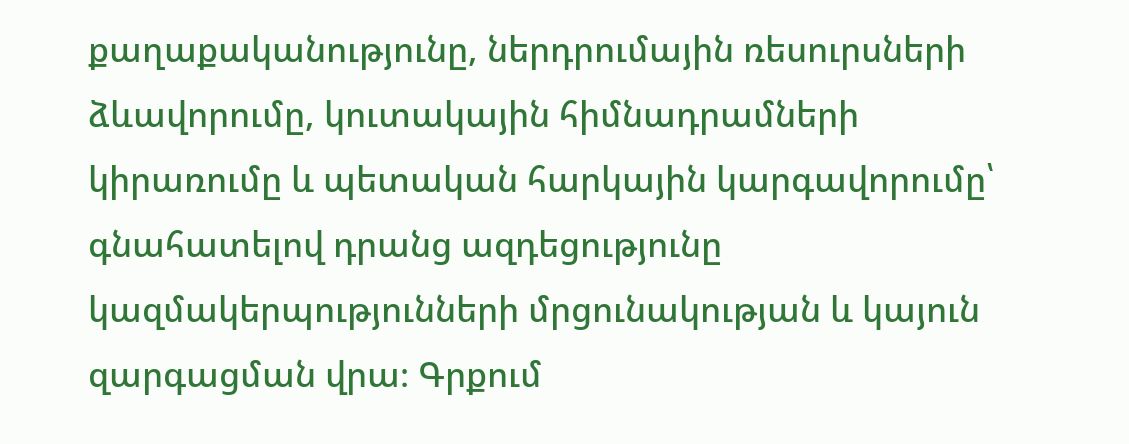քաղաքականությունը, ներդրումային ռեսուրսների ձևավորումը, կուտակային հիմնադրամների կիրառումը և պետական հարկային կարգավորումը՝ գնահատելով դրանց ազդեցությունը կազմակերպությունների մրցունակության և կայուն զարգացման վրա։ Գրքում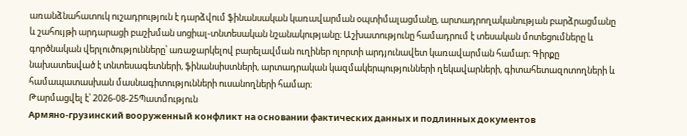առանձնահատուկ ուշադրություն է դարձվում ֆինանսական կառավարման օպտիմալացմանը, արտադրողականության բարձրացմանը և շահույթի արդարացի բաշխման սոցիալ-տնտեսական նշանակությանը։ Աշխատությունը համադրում է տեսական մոտեցումները և գործնական վերլուծությունները՝ առաջարկելով բարելավման ուղիներ ոլորտի արդյունավետ կառավարման համար։ Գիրքը նախատեսված է տնտեսագետների, ֆինանսիստների, արտադրական կազմակերպությունների ղեկավարների, գիտահետազոտողների և համապատասխան մասնագիտությունների ուսանողների համար։
Թարմացվել է՝ 2026-08-25Պատմություն
Армяно-грузинский вооруженный конфликт на основании фактических данных и подлинных документов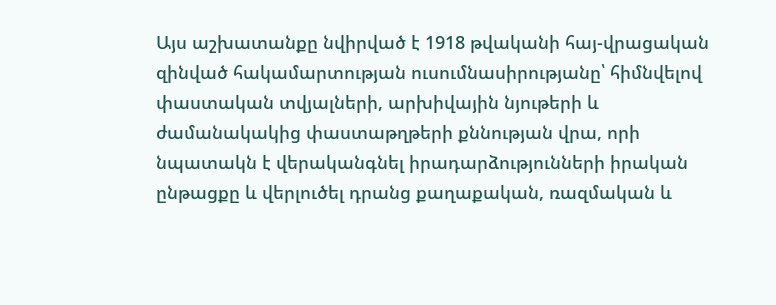Այս աշխատանքը նվիրված է 1918 թվականի հայ-վրացական զինված հակամարտության ուսումնասիրությանը՝ հիմնվելով փաստական տվյալների, արխիվային նյութերի և ժամանակակից փաստաթղթերի քննության վրա, որի նպատակն է վերականգնել իրադարձությունների իրական ընթացքը և վերլուծել դրանց քաղաքական, ռազմական և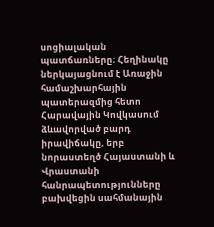սոցիալական պատճառները։ Հեղինակը ներկայացնում է Առաջին համաշխարհային պատերազմից հետո Հարավային Կովկասում ձևավորված բարդ իրավիճակը, երբ նորաստեղծ Հայաստանի և Վրաստանի հանրապետությունները բախվեցին սահմանային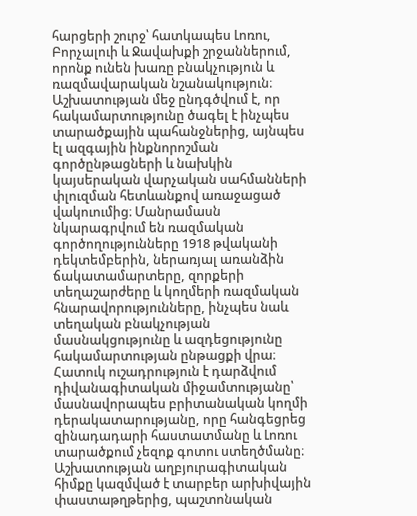հարցերի շուրջ՝ հատկապես Լոռու, Բորչալուի և Ջավախքի շրջաններում, որոնք ունեն խառը բնակչություն և ռազմավարական նշանակություն։ Աշխատության մեջ ընդգծվում է, որ հակամարտությունը ծագել է ինչպես տարածքային պահանջներից, այնպես էլ ազգային ինքնորոշման գործընթացների և նախկին կայսերական վարչական սահմանների փլուզման հետևանքով առաջացած վակուումից։ Մանրամասն նկարագրվում են ռազմական գործողությունները 1918 թվականի դեկտեմբերին, ներառյալ առանձին ճակատամարտերը, զորքերի տեղաշարժերը և կողմերի ռազմական հնարավորությունները, ինչպես նաև տեղական բնակչության մասնակցությունը և ազդեցությունը հակամարտության ընթացքի վրա։ Հատուկ ուշադրություն է դարձվում դիվանագիտական միջամտությանը՝ մասնավորապես բրիտանական կողմի դերակատարությանը, որը հանգեցրեց զինադադարի հաստատմանը և Լոռու տարածքում չեզոք գոտու ստեղծմանը։ Աշխատության աղբյուրագիտական հիմքը կազմված է տարբեր արխիվային փաստաթղթերից, պաշտոնական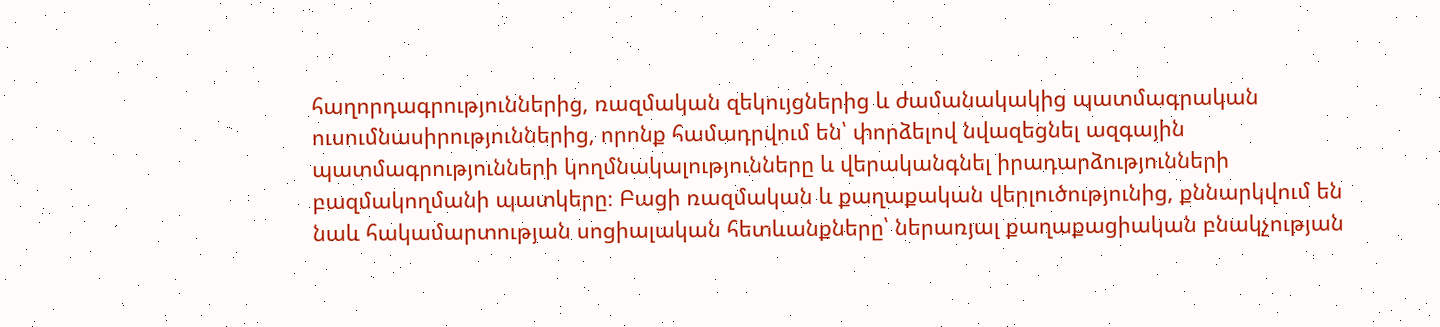հաղորդագրություններից, ռազմական զեկույցներից և ժամանակակից պատմագրական ուսումնասիրություններից, որոնք համադրվում են՝ փորձելով նվազեցնել ազգային պատմագրությունների կողմնակալությունները և վերականգնել իրադարձությունների բազմակողմանի պատկերը։ Բացի ռազմական և քաղաքական վերլուծությունից, քննարկվում են նաև հակամարտության սոցիալական հետևանքները՝ ներառյալ քաղաքացիական բնակչության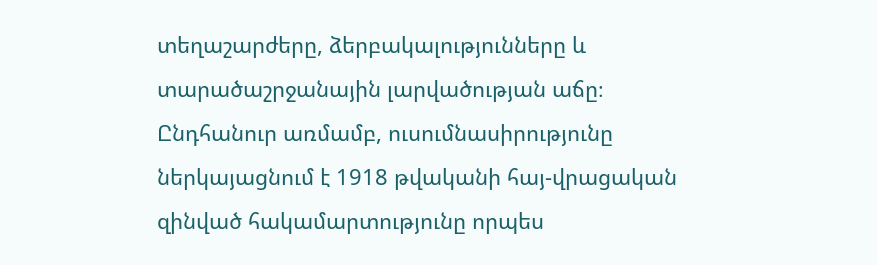տեղաշարժերը, ձերբակալությունները և տարածաշրջանային լարվածության աճը։ Ընդհանուր առմամբ, ուսումնասիրությունը ներկայացնում է 1918 թվականի հայ-վրացական զինված հակամարտությունը որպես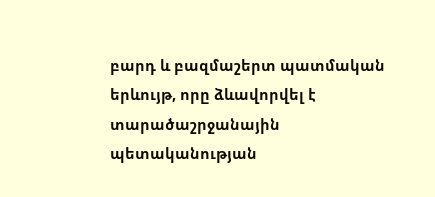բարդ և բազմաշերտ պատմական երևույթ, որը ձևավորվել է տարածաշրջանային պետականության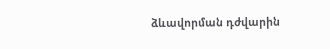ձևավորման դժվարին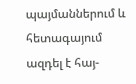պայմաններում և հետագայում ազդել է հայ-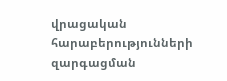վրացական հարաբերությունների զարգացման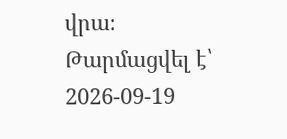վրա։
Թարմացվել է՝ 2026-09-19